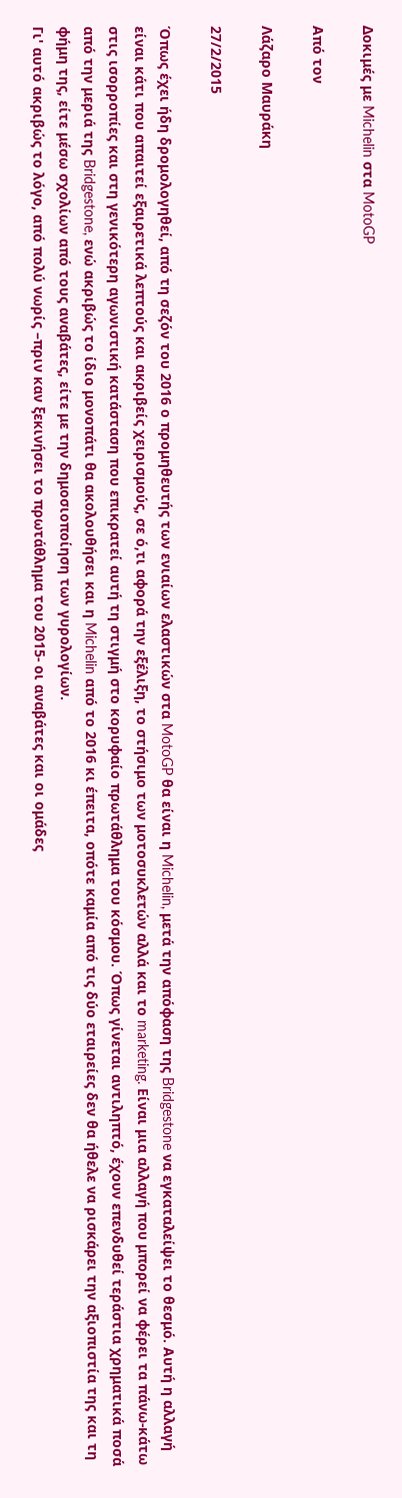Δοκιμές με Michelin στα MotoGP

Από τον

Λάζαρο Μαυράκη

27/2/2015

Όπως έχει ήδη δρομολογηθεί, από τη σεζόν του 2016 ο προμηθευτής των ενιαίων ελαστικών στα MotoGP θα είναι η Michelin, μετά την απόφαση της Bridgestone να εγκαταλείψει το θεσμό. Αυτή η αλλαγή είναι κάτι που απαιτεί εξαιρετικά λεπτούς και ακριβείς χειρισμούς, σε ό,τι αφορά την εξέλιξη, το στήσιμο των μοτοσυκλετών αλλά και το marketing. Είναι μια αλλαγή που μπορεί να φέρει τα πάνω-κάτω στις ισορροπίες και στη γενικότερη αγωνιστική κατάσταση που επικρατεί αυτή τη στιγμή στο κορυφαίο πρωτάθλημα του κόσμου. Όπως γίνεται αντιληπτό, έχουν επενδυθεί τεράστια χρηματικά ποσά από την μεριά της Bridgestone, ενώ ακριβώς το ίδιο μονοπάτι θα ακολουθήσει και η Michelin από το 2016 κι έπειτα, οπότε καμία από τις δύο εταιρείες δεν θα ήθελε να ρισκάρει την αξιοπιστία της και τη φήμη της, είτε μέσω σχολίων από τους αναβάτες, είτε με την δημοσιοποίηση των γυρολογίων.
Γι' αυτό ακριβώς το λόγο, από πολύ νωρίς –πριν καν ξεκινήσει το πρωτάθλημα του 2015- οι αναβάτες και οι ομάδες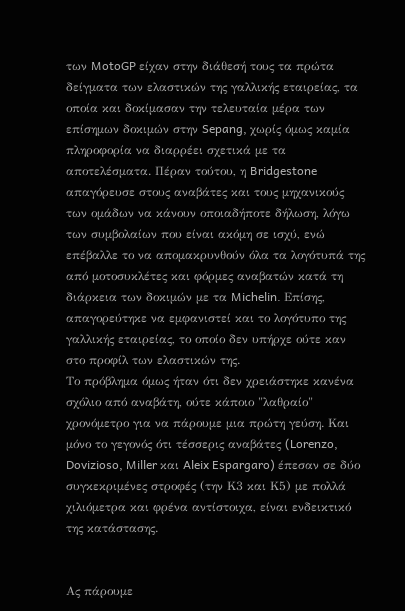των MotoGP είχαν στην διάθεσή τους τα πρώτα δείγματα των ελαστικών της γαλλικής εταιρείας, τα οποία και δοκίμασαν την τελευταία μέρα των επίσημων δοκιμών στην Sepang, χωρίς όμως καμία πληροφορία να διαρρέει σχετικά με τα αποτελέσματα. Πέραν τούτου, η Bridgestone απαγόρευσε στους αναβάτες και τους μηχανικούς των ομάδων να κάνουν οποιαδήποτε δήλωση, λόγω των συμβολαίων που είναι ακόμη σε ισχύ, ενώ επέβαλλε το να απομακρυνθούν όλα τα λογότυπά της από μοτοσυκλέτες και φόρμες αναβατών κατά τη διάρκεια των δοκιμών με τα Michelin. Επίσης, απαγορεύτηκε να εμφανιστεί και το λογότυπο της γαλλικής εταιρείας, το οποίο δεν υπήρχε ούτε καν στο προφίλ των ελαστικών της.
Το πρόβλημα όμως ήταν ότι δεν χρειάστηκε κανένα σχόλιο από αναβάτη, ούτε κάποιο "λαθραίο" χρονόμετρο για να πάρουμε μια πρώτη γεύση. Και μόνο το γεγονός ότι τέσσερις αναβάτες (Lorenzo, Dovizioso, Miller και Aleix Espargaro) έπεσαν σε δύο συγκεκριμένες στροφές (την Κ3 και Κ5) με πολλά χιλιόμετρα και φρένα αντίστοιχα, είναι ενδεικτικό της κατάστασης.


Ας πάρουμε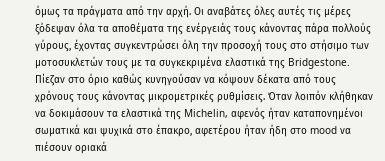όμως τα πράγματα από την αρχή. Οι αναβάτες όλες αυτές τις μέρες ξόδεψαν όλα τα αποθέματα της ενέργειάς τους κάνοντας πάρα πολλούς γύρους, έχοντας συγκεντρώσει όλη την προσοχή τους στο στήσιμο των μοτοσυκλετών τους με τα συγκεκριμένα ελαστικά της Bridgestone. Πίεζαν στο όριο καθώς κυνηγούσαν να κόψουν δέκατα από τους χρόνους τους κάνοντας μικρομετρικές ρυθμίσεις. Όταν λοιπόν κλήθηκαν να δοκιμάσουν τα ελαστικά της Michelin, αφενός ήταν καταπονημένοι σωματικά και ψυχικά στο έπακρο, αφετέρου ήταν ήδη στο mood να πιέσουν οριακά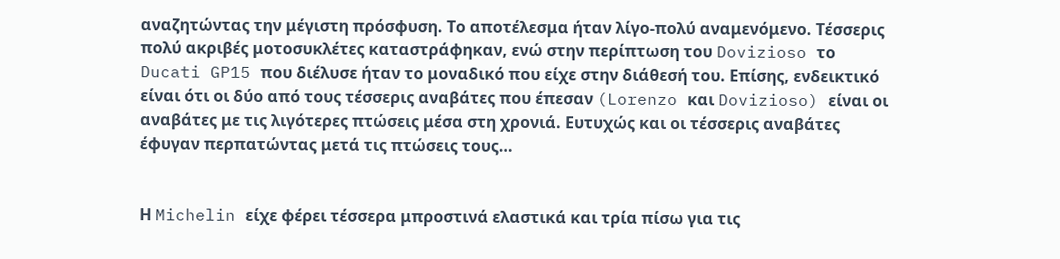αναζητώντας την μέγιστη πρόσφυση. Το αποτέλεσμα ήταν λίγο-πολύ αναμενόμενο. Τέσσερις πολύ ακριβές μοτοσυκλέτες καταστράφηκαν, ενώ στην περίπτωση του Dovizioso το Ducati GP15 που διέλυσε ήταν το μοναδικό που είχε στην διάθεσή του. Επίσης, ενδεικτικό είναι ότι οι δύο από τους τέσσερις αναβάτες που έπεσαν (Lorenzo και Dovizioso) είναι οι αναβάτες με τις λιγότερες πτώσεις μέσα στη χρονιά. Ευτυχώς και οι τέσσερις αναβάτες έφυγαν περπατώντας μετά τις πτώσεις τους…


Η Michelin είχε φέρει τέσσερα μπροστινά ελαστικά και τρία πίσω για τις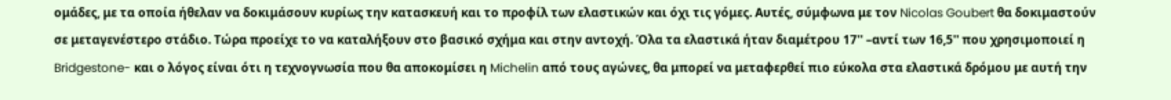ομάδες, με τα οποία ήθελαν να δοκιμάσουν κυρίως την κατασκευή και το προφίλ των ελαστικών και όχι τις γόμες. Αυτές, σύμφωνα με τον Nicolas Goubert θα δοκιμαστούν σε μεταγενέστερο στάδιο. Τώρα προείχε το να καταλήξουν στο βασικό σχήμα και στην αντοχή. Όλα τα ελαστικά ήταν διαμέτρου 17'' –αντί των 16,5'' που χρησιμοποιεί η Bridgestone- και ο λόγος είναι ότι η τεχνογνωσία που θα αποκομίσει η Michelin από τους αγώνες, θα μπορεί να μεταφερθεί πιο εύκολα στα ελαστικά δρόμου με αυτή την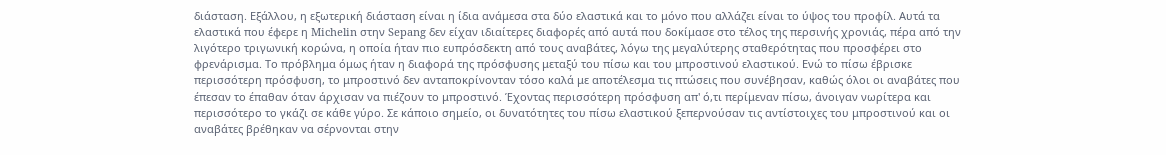διάσταση. Εξάλλου, η εξωτερική διάσταση είναι η ίδια ανάμεσα στα δύο ελαστικά και το μόνο που αλλάζει είναι το ύψος του προφίλ. Αυτά τα ελαστικά που έφερε η Michelin στην Sepang δεν είχαν ιδιαίτερες διαφορές από αυτά που δοκίμασε στο τέλος της περσινής χρονιάς, πέρα από την λιγότερο τριγωνική κορώνα, η οποία ήταν πιο ευπρόσδεκτη από τους αναβάτες, λόγω της μεγαλύτερης σταθερότητας που προσφέρει στο φρενάρισμα. Το πρόβλημα όμως ήταν η διαφορά της πρόσφυσης μεταξύ του πίσω και του μπροστινού ελαστικού. Ενώ το πίσω έβρισκε περισσότερη πρόσφυση, το μπροστινό δεν ανταποκρίνονταν τόσο καλά με αποτέλεσμα τις πτώσεις που συνέβησαν, καθώς όλοι οι αναβάτες που έπεσαν το έπαθαν όταν άρχισαν να πιέζουν το μπροστινό. Έχοντας περισσότερη πρόσφυση απ' ό,τι περίμεναν πίσω, άνοιγαν νωρίτερα και περισσότερο το γκάζι σε κάθε γύρο. Σε κάποιο σημείο, οι δυνατότητες του πίσω ελαστικού ξεπερνούσαν τις αντίστοιχες του μπροστινού και οι αναβάτες βρέθηκαν να σέρνονται στην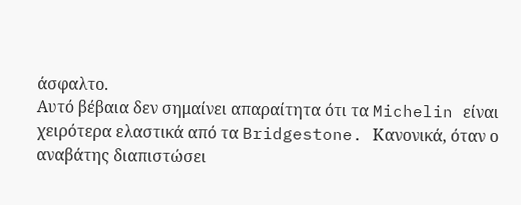άσφαλτο.
Αυτό βέβαια δεν σημαίνει απαραίτητα ότι τα Michelin είναι χειρότερα ελαστικά από τα Bridgestone. Κανονικά, όταν ο αναβάτης διαπιστώσει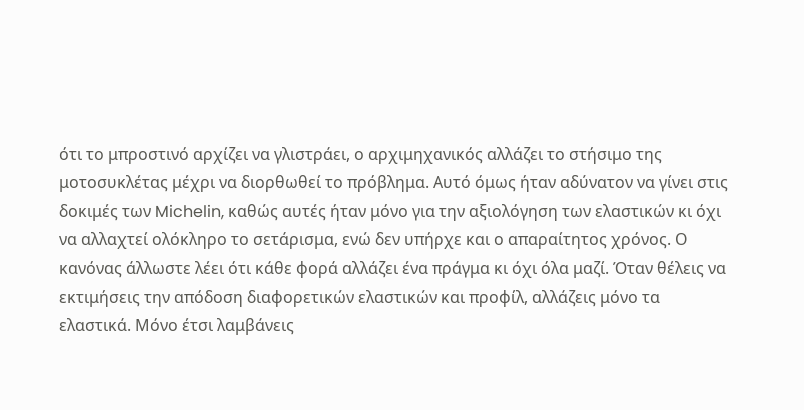ότι το μπροστινό αρχίζει να γλιστράει, ο αρχιμηχανικός αλλάζει το στήσιμο της μοτοσυκλέτας μέχρι να διορθωθεί το πρόβλημα. Αυτό όμως ήταν αδύνατον να γίνει στις δοκιμές των Michelin, καθώς αυτές ήταν μόνο για την αξιολόγηση των ελαστικών κι όχι να αλλαχτεί ολόκληρο το σετάρισμα, ενώ δεν υπήρχε και ο απαραίτητος χρόνος. Ο κανόνας άλλωστε λέει ότι κάθε φορά αλλάζει ένα πράγμα κι όχι όλα μαζί. Όταν θέλεις να εκτιμήσεις την απόδοση διαφορετικών ελαστικών και προφίλ, αλλάζεις μόνο τα ελαστικά. Μόνο έτσι λαμβάνεις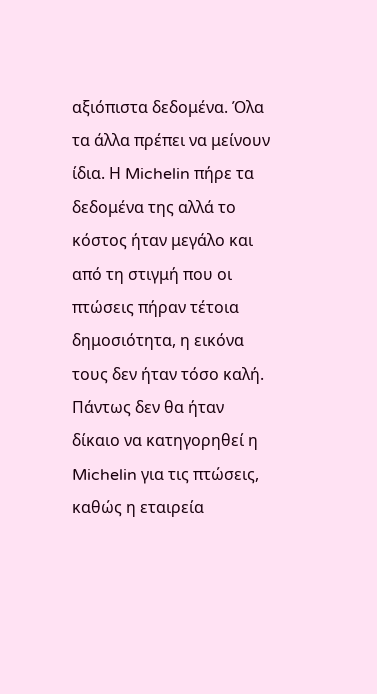αξιόπιστα δεδομένα. Όλα τα άλλα πρέπει να μείνουν ίδια. Η Michelin πήρε τα δεδομένα της αλλά το κόστος ήταν μεγάλο και από τη στιγμή που οι πτώσεις πήραν τέτοια δημοσιότητα, η εικόνα τους δεν ήταν τόσο καλή.
Πάντως δεν θα ήταν δίκαιο να κατηγορηθεί η Michelin για τις πτώσεις, καθώς η εταιρεία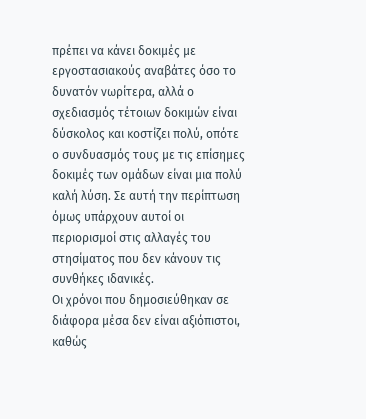πρέπει να κάνει δοκιμές με εργοστασιακούς αναβάτες όσο το δυνατόν νωρίτερα, αλλά ο σχεδιασμός τέτοιων δοκιμών είναι δύσκολος και κοστίζει πολύ, οπότε ο συνδυασμός τους με τις επίσημες δοκιμές των ομάδων είναι μια πολύ καλή λύση. Σε αυτή την περίπτωση όμως υπάρχουν αυτοί οι περιορισμοί στις αλλαγές του στησίματος που δεν κάνουν τις συνθήκες ιδανικές.
Οι χρόνοι που δημοσιεύθηκαν σε διάφορα μέσα δεν είναι αξιόπιστοι, καθώς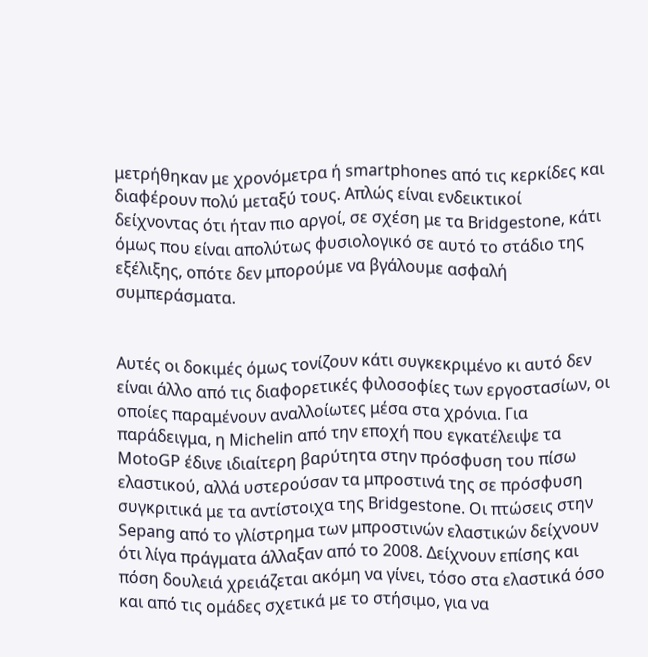μετρήθηκαν με χρονόμετρα ή smartphones από τις κερκίδες και διαφέρουν πολύ μεταξύ τους. Απλώς είναι ενδεικτικοί δείχνοντας ότι ήταν πιο αργοί, σε σχέση με τα Bridgestone, κάτι όμως που είναι απολύτως φυσιολογικό σε αυτό το στάδιο της εξέλιξης, οπότε δεν μπορούμε να βγάλουμε ασφαλή συμπεράσματα.


Αυτές οι δοκιμές όμως τονίζουν κάτι συγκεκριμένο κι αυτό δεν είναι άλλο από τις διαφορετικές φιλοσοφίες των εργοστασίων, οι οποίες παραμένουν αναλλοίωτες μέσα στα χρόνια. Για παράδειγμα, η Michelin από την εποχή που εγκατέλειψε τα MotoGP έδινε ιδιαίτερη βαρύτητα στην πρόσφυση του πίσω ελαστικού, αλλά υστερούσαν τα μπροστινά της σε πρόσφυση συγκριτικά με τα αντίστοιχα της Bridgestone. Οι πτώσεις στην Sepang από το γλίστρημα των μπροστινών ελαστικών δείχνουν ότι λίγα πράγματα άλλαξαν από το 2008. Δείχνουν επίσης και πόση δουλειά χρειάζεται ακόμη να γίνει, τόσο στα ελαστικά όσο και από τις ομάδες σχετικά με το στήσιμο, για να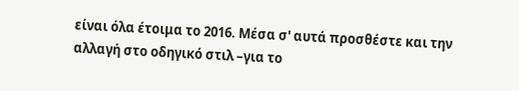είναι όλα έτοιμα το 2016. Μέσα σ' αυτά προσθέστε και την αλλαγή στο οδηγικό στιλ –για το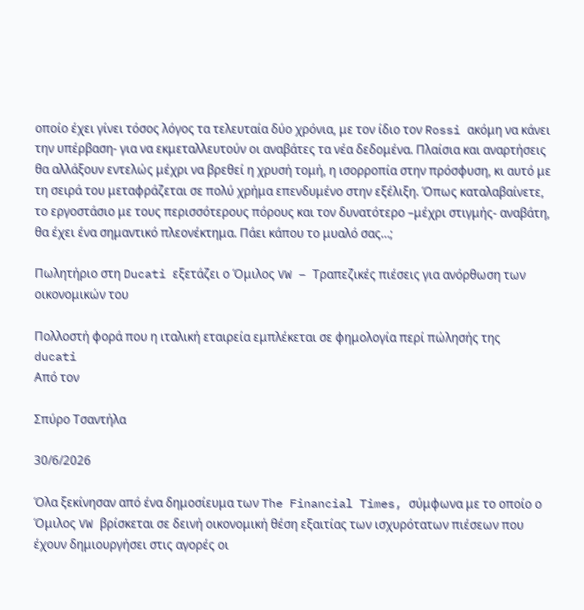οποίο έχει γίνει τόσος λόγος τα τελευταία δύο χρόνια, με τον ίδιο τον Rossi ακόμη να κάνει την υπέρβαση- για να εκμεταλλευτούν οι αναβάτες τα νέα δεδομένα. Πλαίσια και αναρτήσεις θα αλλάξουν εντελώς μέχρι να βρεθεί η χρυσή τομή, η ισορροπία στην πρόσφυση, κι αυτό με τη σειρά του μεταφράζεται σε πολύ χρήμα επενδυμένο στην εξέλιξη. Όπως καταλαβαίνετε, το εργοστάσιο με τους περισσότερους πόρους και τον δυνατότερο –μέχρι στιγμής- αναβάτη, θα έχει ένα σημαντικό πλεονέκτημα. Πάει κάπου το μυαλό σας…;

Πωλητήριο στη Ducati εξετάζει ο Όμιλος VW – Τραπεζικές πιέσεις για ανόρθωση των οικονομικών του

Πολλοστή φορά που η ιταλική εταιρεία εμπλέκεται σε φημολογία περί πώλησής της
ducati
Από τον

Σπύρο Τσαντήλα

30/6/2026

Όλα ξεκίνησαν από ένα δημοσίευμα των The Financial Times, σύμφωνα με το οποίο ο Όμιλος VW βρίσκεται σε δεινή οικονομική θέση εξαιτίας των ισχυρότατων πιέσεων που έχουν δημιουργήσει στις αγορές οι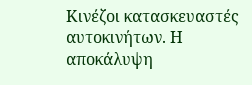Κινέζοι κατασκευαστές αυτοκινήτων. Η αποκάλυψη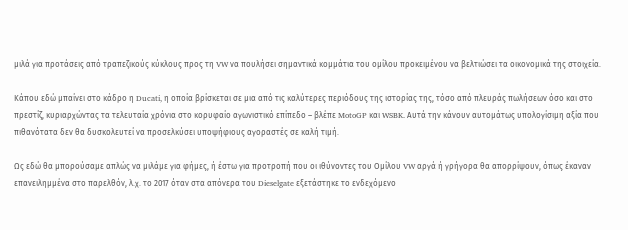μιλά για προτάσεις από τραπεζικούς κύκλους προς τη VW να πουλήσει σημαντικά κομμάτια του ομίλου προκειμένου να βελτιώσει τα οικονομικά της στοιχεία.

Κάπου εδώ μπαίνει στο κάδρο η Ducati, η οποία βρίσκεται σε μια από τις καλύτερες περιόδους της ιστορίας της, τόσο από πλευράς πωλήσεων όσο και στο πρεστίζ, κυριαρχώντας τα τελευταία χρόνια στο κορυφαίο αγωνιστικό επίπεδο – βλέπε MotoGP και WSBK. Αυτά την κάνουν αυτομάτως υπολογίσιμη αξία που πιθανότατα δεν θα δυσκολευτεί να προσελκύσει υποψήφιους αγοραστές σε καλή τιμή.

Ως εδώ θα μπορούσαμε απλώς να μιλάμε για φήμες, ή έστω για προτροπή που οι ιθύνοντες του Ομίλου VW αργά ή γρήγορα θα απορρίψουν, όπως έκαναν επανειλημμένα στο παρελθόν, λ.χ. το 2017 όταν στα απόνερα του Dieselgate εξετάστηκε το ενδεχόμενο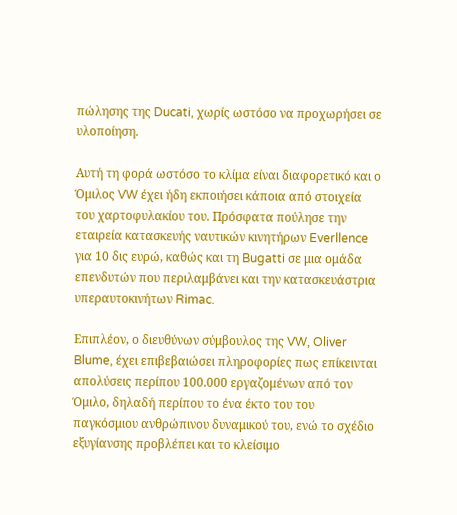πώλησης της Ducati, χωρίς ωστόσο να προχωρήσει σε υλοποίηση.

Αυτή τη φορά ωστόσο το κλίμα είναι διαφορετικό και ο Όμιλος VW έχει ήδη εκποιήσει κάποια από στοιχεία του χαρτοφυλακίου του. Πρόσφατα πούλησε την εταιρεία κατασκευής ναυτικών κινητήρων Everllence για 10 δις ευρώ, καθώς και τη Bugatti σε μια ομάδα επενδυτών που περιλαμβάνει και την κατασκευάστρια υπεραυτοκινήτων Rimac.

Επιπλέον, ο διευθύνων σύμβουλος της VW, Oliver Blume, έχει επιβεβαιώσει πληροφορίες πως επίκεινται απολύσεις περίπου 100.000 εργαζομένων από τον Όμιλο, δηλαδή περίπου το ένα έκτο του του παγκόσμιου ανθρώπινου δυναμικού του, ενώ το σχέδιο εξυγίανσης προβλέπει και το κλείσιμο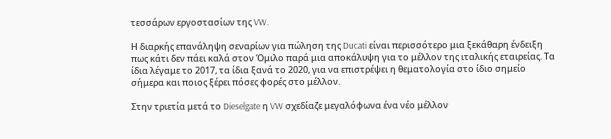τεσσάρων εργοστασίων της VW.

Η διαρκής επανάληψη σεναρίων για πώληση της Ducati είναι περισσότερο μια ξεκάθαρη ένδειξη πως κάτι δεν πάει καλά στον Όμιλο παρά μια αποκάλυψη για το μέλλον της ιταλικής εταιρείας. Τα ίδια λέγαμε το 2017, τα ίδια ξανά το 2020, για να επιστρέψει η θεματολογία στο ίδιο σημείο σήμερα και ποιος ξέρει πόσες φορές στο μέλλον.

Στην τριετία μετά το Dieselgate η VW σχεδίαζε μεγαλόφωνα ένα νέο μέλλον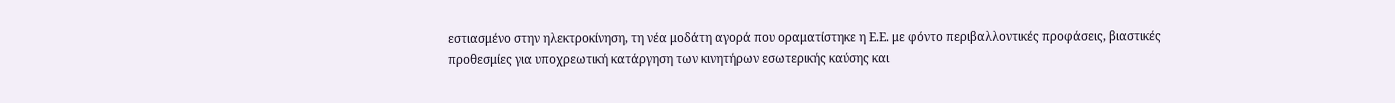εστιασμένο στην ηλεκτροκίνηση, τη νέα μοδάτη αγορά που οραματίστηκε η Ε.Ε. με φόντο περιβαλλοντικές προφάσεις, βιαστικές προθεσμίες για υποχρεωτική κατάργηση των κινητήρων εσωτερικής καύσης και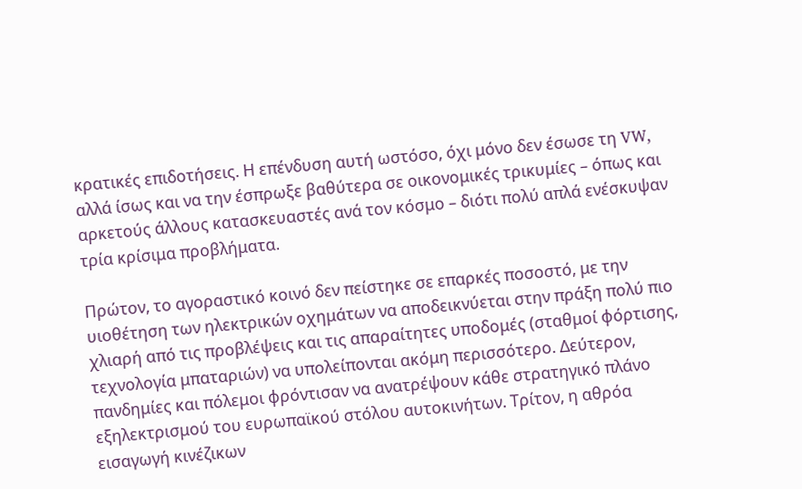κρατικές επιδοτήσεις. Η επένδυση αυτή ωστόσο, όχι μόνο δεν έσωσε τη VW, αλλά ίσως και να την έσπρωξε βαθύτερα σε οικονομικές τρικυμίες – όπως και αρκετούς άλλους κατασκευαστές ανά τον κόσμο – διότι πολύ απλά ενέσκυψαν τρία κρίσιμα προβλήματα.

Πρώτον, το αγοραστικό κοινό δεν πείστηκε σε επαρκές ποσοστό, με την υιοθέτηση των ηλεκτρικών οχημάτων να αποδεικνύεται στην πράξη πολύ πιο χλιαρή από τις προβλέψεις και τις απαραίτητες υποδομές (σταθμοί φόρτισης, τεχνολογία μπαταριών) να υπολείπονται ακόμη περισσότερο. Δεύτερον, πανδημίες και πόλεμοι φρόντισαν να ανατρέψουν κάθε στρατηγικό πλάνο εξηλεκτρισμού του ευρωπαϊκού στόλου αυτοκινήτων. Τρίτον, η αθρόα εισαγωγή κινέζικων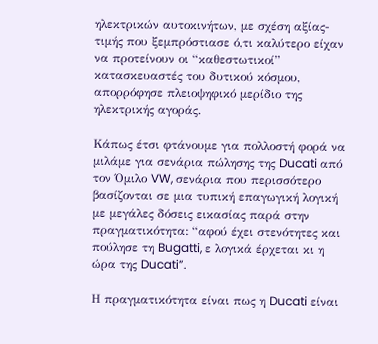ηλεκτρικών αυτοκινήτων, με σχέση αξίας-τιμής που ξεμπρόστιασε ό,τι καλύτερο είχαν να προτείνουν οι “καθεστωτικοί” κατασκευαστές του δυτικού κόσμου, απορρόφησε πλειοψηφικό μερίδιο της ηλεκτρικής αγοράς.

Κάπως έτσι φτάνουμε για πολλοστή φορά να μιλάμε για σενάρια πώλησης της Ducati από τον Όμιλο VW, σενάρια που περισσότερο βασίζονται σε μια τυπική επαγωγική λογική με μεγάλες δόσεις εικασίας παρά στην πραγματικότητα: “αφού έχει στενότητες και πούλησε τη Bugatti, ε λογικά έρχεται κι η ώρα της Ducati”.

Η πραγματικότητα είναι πως η Ducati είναι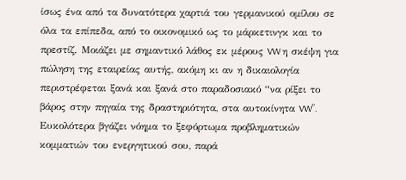ίσως ένα από τα δυνατότερα χαρτιά του γερμανικού ομίλου σε όλα τα επίπεδα, από το οικονομικό ως το μάρκετινγκ και το πρεστίζ. Μοιάζει με σημαντικό λάθος εκ μέρους VW η σκέψη για πώληση της εταιρείας αυτής, ακόμη κι αν η δικαιολογία περιστρέφεται ξανά και ξανά στο παραδοσιακό “να ρίξει το βάρος στην πηγαία της δραστηριότητα, στα αυτοκίνητα VW”. Ευκολότερα βγάζει νόημα το ξεφόρτωμα προβληματικών κομματιών του ενεργητικού σου, παρά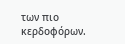των πιο κερδοφόρων.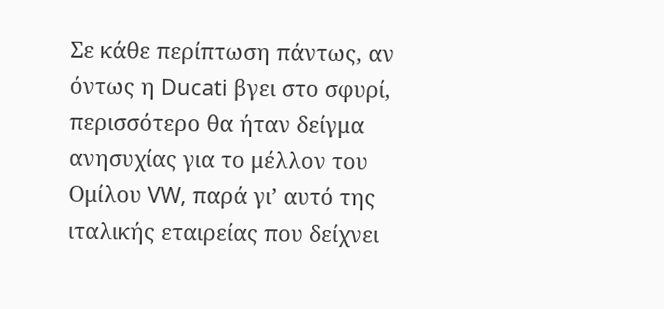Σε κάθε περίπτωση πάντως, αν όντως η Ducati βγει στο σφυρί, περισσότερο θα ήταν δείγμα ανησυχίας για το μέλλον του Ομίλου VW, παρά γι’ αυτό της ιταλικής εταιρείας που δείχνει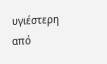υγιέστερη από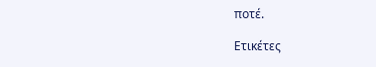ποτέ.

Ετικέτες